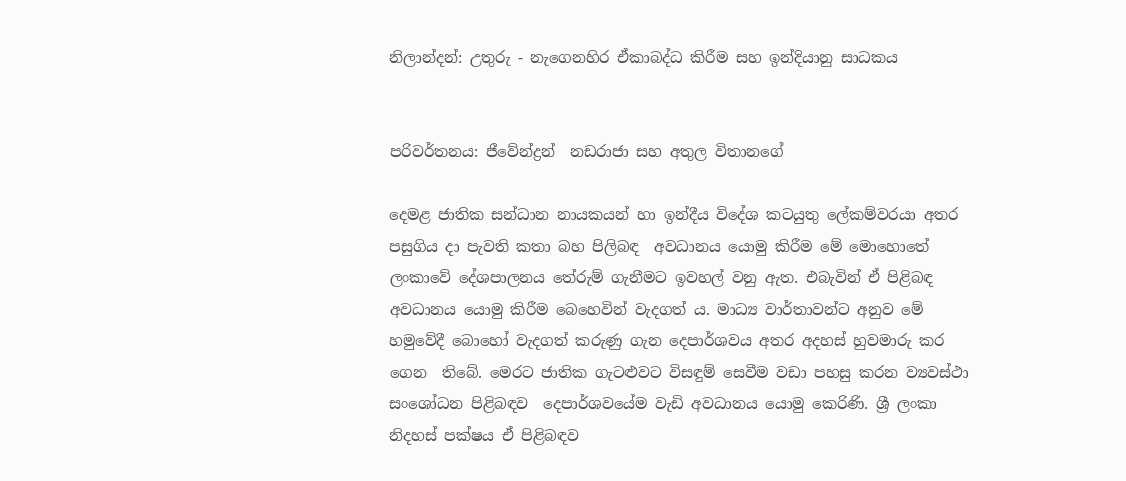නිලාන්දන්: උතුරු - නැගෙනහිර ඒකාබද්ධ කිරීම සහ ඉන්දියානු සාධකය


පරිවර්තනය: ජීවේන්ද්‍රන්  නඩරාජා සහ අතුල විතානගේ

දෙමළ ජාතික සන්ධාන නායකයන් හා ඉන්දීය විදේශ කටයුතු ලේකම්වරයා අතර පසුගිය දා පැවති කතා බහ පිලිබඳ  අවධානය යොමු කිරීම මේ මොහොතේ ලංකාවේ දේශපාලනය තේරුම් ගැනීමට ඉවහල් වනු ඇත. එබැවින් ඒ පිළිබඳ අවධානය යොමු කිරීම බෙහෙවින් වැදගත් ය. මාධ්‍ය වාර්තාවන්ට අනුව මේ හමුවේදී බොහෝ වැදගත් කරුණු ගැන දෙපාර්ශවය අතර අදහස් හුවමාරු කර ගෙන  තිබේ. මෙරට ජාතික ගැටළුවට විසඳුම් සෙවීම වඩා පහසු කරන ව්‍යවස්ථා සංශෝධන පිළිබඳව  දෙපාර්ශවයේම වැඩි අවධානය යොමු කෙරිණි. ශ්‍රී ලංකා නිදහස් පක්ෂය ඒ පිළිබඳව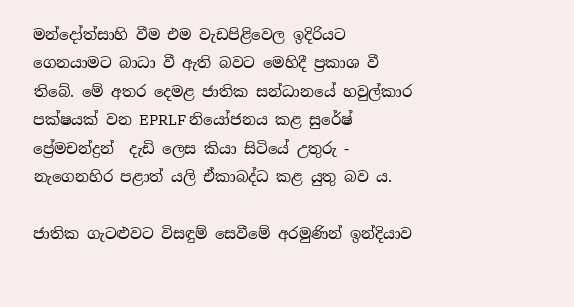මන්දෝත්සාහි වීම එම වැඩපිළිවෙල ඉදිරියට ගෙනයාමට බාධා වී ඇති බවට මෙහිදී ප්‍රකාශ වී තිබේ. මේ අතර දෙමළ ජාතික සන්ධානයේ හවුල්කාර පක්ෂයක් වන EPRLF නියෝජනය කළ සුරේෂ් ප්‍රේමචන්ද්‍රන්  දැඩි ලෙස කියා සිටියේ උතුරු - නැගෙනහිර පළාත් යලි ඒකාබද්ධ කළ යුතු බව ය.

ජාතික ගැටළුවට විසඳුම් සෙවීමේ අරමුණින් ඉන්දියාව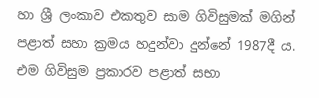හා ශ්‍රී ලංකාව එකතුව සාම ගිවිසුමක් මගින් පළාත් සහා ක්‍රමය හදුන්වා දුන්නේ 1987දී ය. එම ගිවිසුම ප්‍රකාරව පළාත් සභා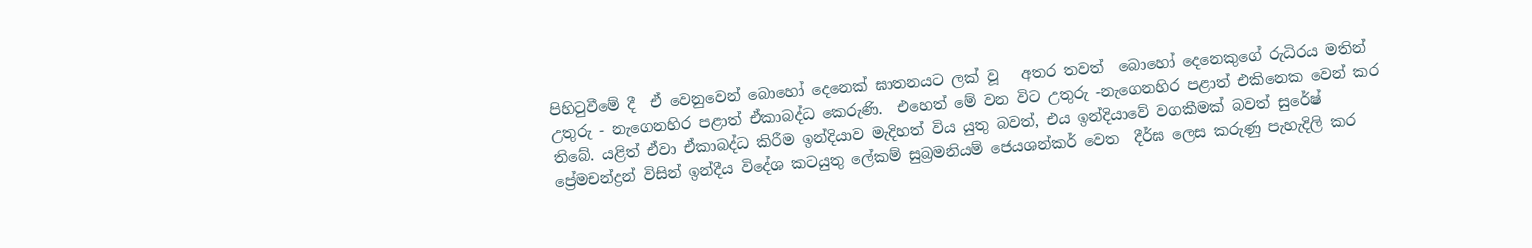පිහිටුවීමේ දී  ඒ වෙනුවෙන් බොහෝ දෙනෙක් ඝාතනයට ලක් වූ   අතර තවත්  බොහෝ දෙනෙකුගේ රුධිරය මතින් උතුරු - නැගෙනහිර පළාත් ඒකාබද්ධ කෙරුණි.  එහෙත් මේ වන විට උතුරු -නැගෙනහිර පළාත් එකිනෙක වෙන් කර තිබේ. යළිත් ඒවා ඒකාබද්ධ කිරීම ඉන්දියාව මැදිහත් විය යුතු බවත්, එය ඉන්දියාවේ වගකීමක් බවත් සුරේෂ් ප්‍රේමචන්ද්‍රන් විසින් ඉන්දීය විදේශ කටයුතු ලේකම් සුබ්‍රමනියම් ජෙයශන්කර් වෙත  දීර්ඝ ලෙස කරුණු පැහැදිලි කර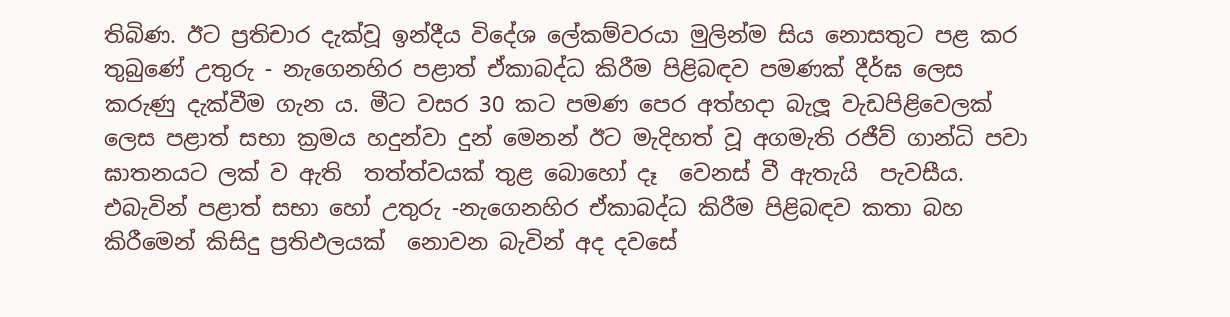තිබිණ. ඊට ප්‍රතිචාර දැක්වූ ඉන්දීය විදේශ ලේකම්වරයා මුලින්ම සිය නොසතුට පළ කර තුබුණේ උතුරු - නැගෙනහිර පළාත් ඒකාබද්ධ කිරීම පිළිබඳව පමණක් දීර්ඝ ලෙස කරුණු දැක්වීම ගැන ය. මීට වසර 30 කට පමණ පෙර අත්හදා බැලූ වැඩපිළිවෙලක් ලෙස පළාත් සභා ක්‍රමය හදුන්වා දුන් මෙනන් ඊට මැදිහත් වූ අගමැති රජීව් ගාන්ධි පවා ඝාතනයට ලක් ව ඇති  තත්ත්වයක් තුළ බොහෝ දෑ  වෙනස් වී ඇතැයි  පැවසීය. එබැවින් පළාත් සභා හෝ උතුරු -නැගෙනහිර ඒකාබද්ධ කිරීම පිළිබඳව කතා බහ කිරීමෙන් කිසිදු ප්‍රතිඵලයක්  නොවන බැවින් අද දවසේ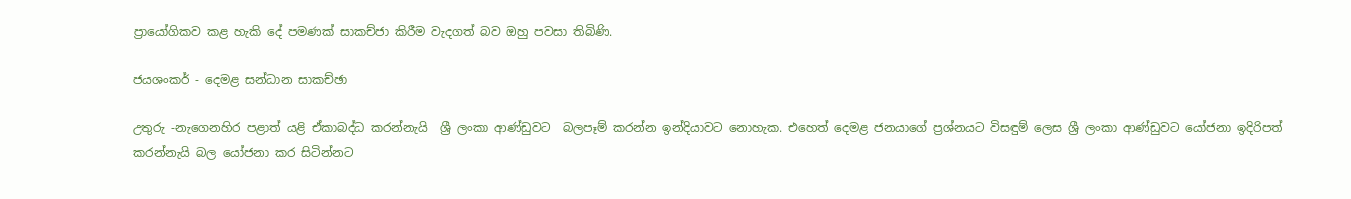ප්‍රායෝගිකව කළ හැකි දේ පමණක් සාකච්ජා කිරීම වැදගත් බව ඔහු පවසා තිබිණි.

ජයශංකර් - දෙමළ සන්ධාන සාකච්ඡා

උතුරු -නැගෙනහිර පළාත් යළි ඒකාබද්ධ කරන්නැයි  ශ්‍රී ලංකා ආණ්ඩුවට  බලපෑම් කරන්න ඉන්දියාවට නොහැක. එහෙත් දෙමළ ජනයාගේ ප්‍රශ්නයට විසඳුම් ලෙස ශ්‍රී ලංකා ආණ්ඩුවට යෝජනා ඉදිරිපත් කරන්නැයි බල යෝජනා කර සිටින්නට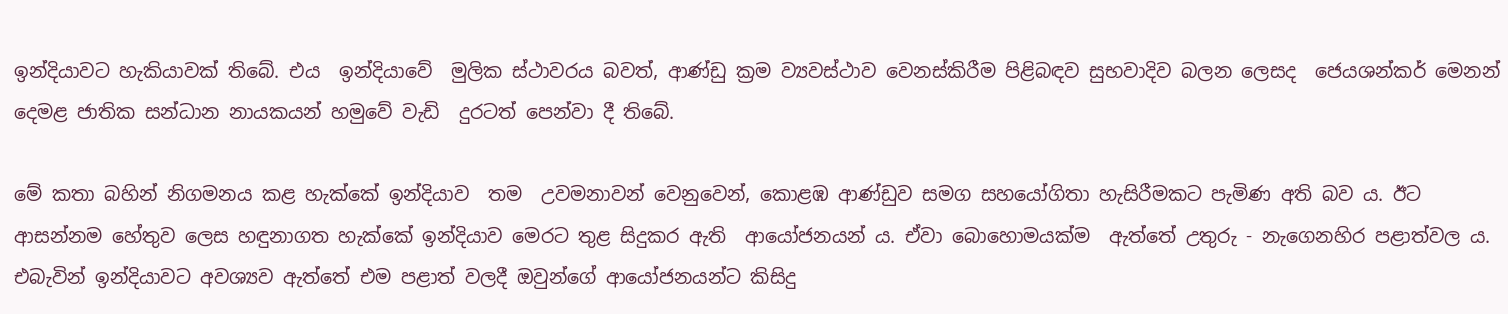ඉන්දියාවට හැකියාවක් තිබේ. එය  ඉන්දියාවේ  මුලික ස්ථාවරය බවත්, ආණ්ඩු ක්‍රම ව්‍යවස්ථාව වෙනස්කිරීම පිළිබඳව සුභවාදිව බලන ලෙසද  ජෙයශන්කර් මෙනන්  දෙමළ ජාතික සන්ධාන නායකයන් හමුවේ වැඩි  දුරටත් පෙන්වා දී තිබේ.

මේ කතා බහින් නිගමනය කළ හැක්කේ ඉන්දියාව  තම  උවමනාවන් වෙනුවෙන්, කොළඹ ආණ්ඩුව සමග සහයෝගිතා හැසිරීමකට පැමිණ අති බව ය. ඊට  ආසන්නම හේතුව ලෙස හඳුනාගත හැක්කේ ඉන්දියාව මෙරට තුළ සිදුකර ඇති  ආයෝජනයන් ය. ඒවා බොහොමයක්ම  ඇත්තේ උතුරු - නැගෙනහිර පළාත්වල ය. එබැවින් ඉන්දියාවට අවශ්‍යව ඇත්තේ එම පළාත් වලදී ඔවුන්ගේ ආයෝජනයන්ට කිසිදු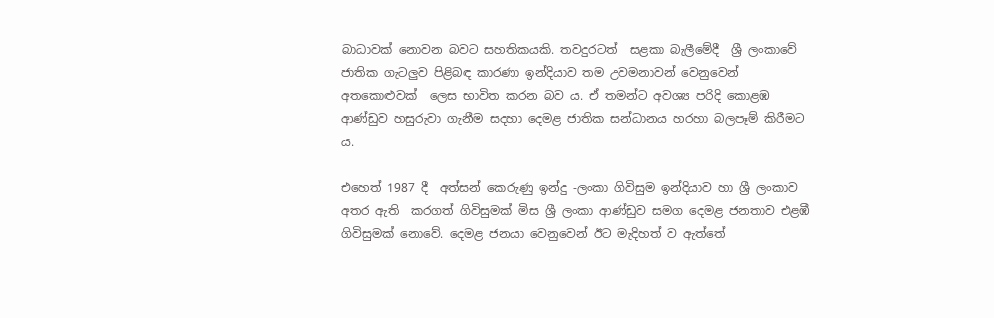බාධාවක් නොවන බවට සහතිකයකි. තවදුරටත්  සළකා බැලීමේදී  ශ්‍රී ලංකාවේ ජාතික ගැටලුව පිළිබඳ කාරණා ඉන්දියාව තම උවමනාවන් වෙනුවෙන් අතකොළුවක්  ලෙස භාවිත කරන බව ය. ඒ තමන්ට අවශ්‍ය පරිදි කොළඹ ආණ්ඩුව හසුරුවා ගැනීම සදහා දෙමළ ජාතික සන්ධානය හරහා බලපෑම් කිරීමට ය.

එහෙත් 1987 දී  අත්සන් කෙරුණු ඉන්දු -ලංකා ගිවිසුම ඉන්දියාව හා ශ්‍රී ලංකාව අතර ඇති  කරගත් ගිවිසුමක් මිස ශ්‍රී ලංකා ආණ්ඩුව සමග දෙමළ ජනතාව එළඹී ගිවිසුමක් නොවේ. දෙමළ ජනයා වෙනුවෙන් ඊට මැදිහත් ව ඇත්තේ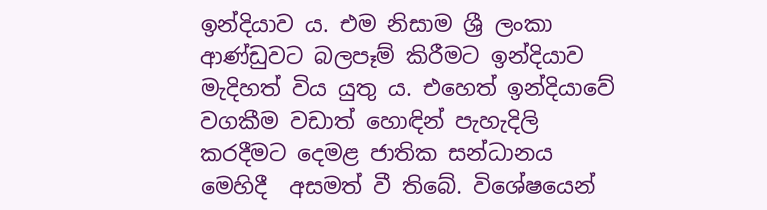ඉන්දියාව ය. එම නිසාම ශ්‍රී ලංකා ආණ්ඩුවට බලපෑම් කිරීමට ඉන්දියාව මැදිහත් විය යුතු ය. එහෙත් ඉන්දියාවේ වගකීම වඩාත් හොඳින් පැහැදිලි කරදීමට දෙමළ ජාතික සන්ධානය මෙහිදී  අසමත් වී තිබේ. විශේෂයෙන්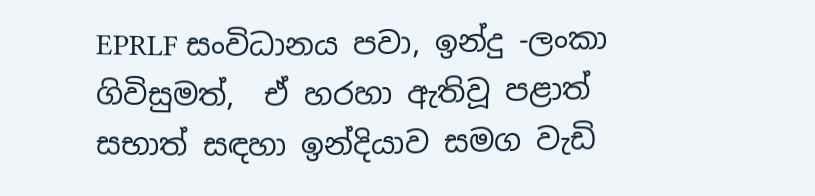EPRLF සංවිධානය පවා, ඉන්දු -ලංකා ගිවිසුමත්,  ඒ හරහා ඇතිවූ පළාත් සභාත් සඳහා ඉන්දියාව සමග වැඩි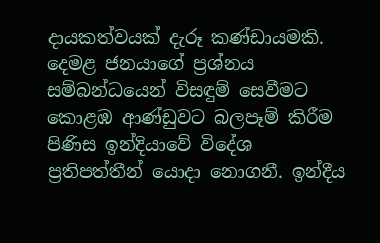දායකත්වයක් දැරූ කණ්ඩායමකි. දෙමළ ජනයාගේ ප්‍රශ්නය සම්බන්ධයෙන් විසඳුම් සෙවීමට කොළඹ ආණ්ඩුවට බලපෑම් කිරීම පිණිස ඉන්දියාවේ විදේශ ප්‍රතිපත්තීන් යොදා නොගනී. ඉන්දීය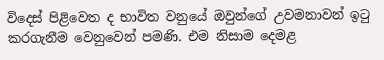විදෙස් පිළිවෙත ද භාවිත වනුයේ ඔවුන්ගේ උවමනාවන් ඉටු කරගැනීම වෙනුවෙන් පමණි. එම නිසාම දෙමළ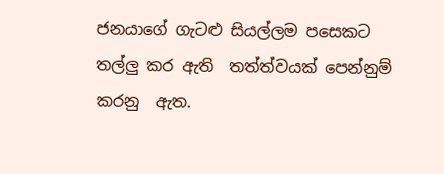ජනයාගේ ගැටළු සියල්ලම පසෙකට තල්ලු කර ඇති  තත්ත්වයක් පෙන්නුම් කරනු  ඇත.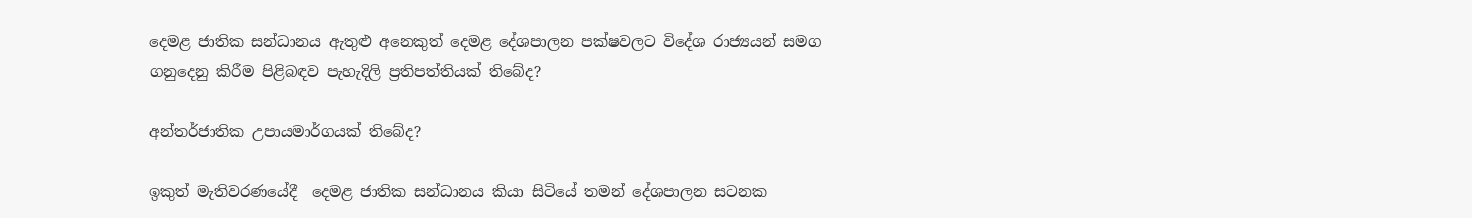දෙමළ ජාතික සන්ධානය ඇතුළු අනෙකුත් දෙමළ දේශපාලන පක්ෂවලට විදේශ රාජ්‍යයන් සමග ගනුදෙනු කිරීම පිළිබඳව පැහැදිලි ප්‍රතිපත්තියක් තිබේද?

අන්තර්ජාතික උපායමාර්ගයක් තිබේද?

ඉකුත් මැතිවරණයේදී  දෙමළ ජාතික සන්ධානය කියා සිටියේ තමන් දේශපාලන සටනක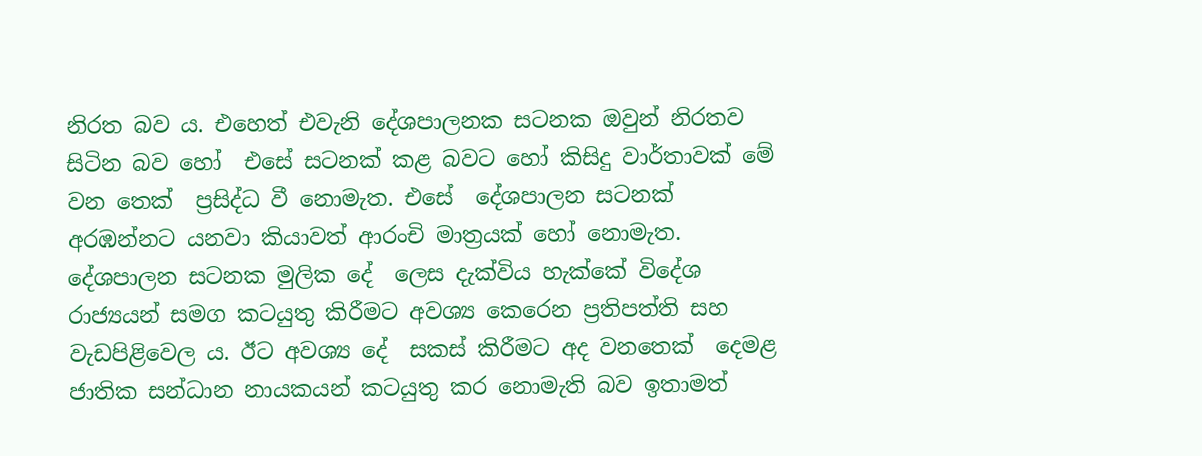නිරත බව ය. එහෙත් එවැනි දේශපාලනක සටනක ඔවුන් නිරතව සිටින බව හෝ  එසේ සටනක් කළ බවට හෝ කිසිදු වාර්තාවක් මේ වන තෙක්  ප්‍රසිද්ධ වී නොමැත. එසේ  දේශපාලන සටනක් අරඹන්නට යනවා කියාවත් ආරංචි මාත්‍රයක් හෝ නොමැත.  දේශපාලන සටනක මුලික දේ  ලෙස දැක්විය හැක්කේ විදේශ රාජ්‍යයන් සමග කටයුතු කිරීමට අවශ්‍ය කෙරෙන ප්‍රතිපත්ති සහ වැඩපිළිවෙල ය. ඊට අවශ්‍ය දේ  සකස් කිරීමට අද වනතෙක්  දෙමළ ජාතික සන්ධාන නායකයන් කටයුතු කර නොමැති බව ඉතාමත්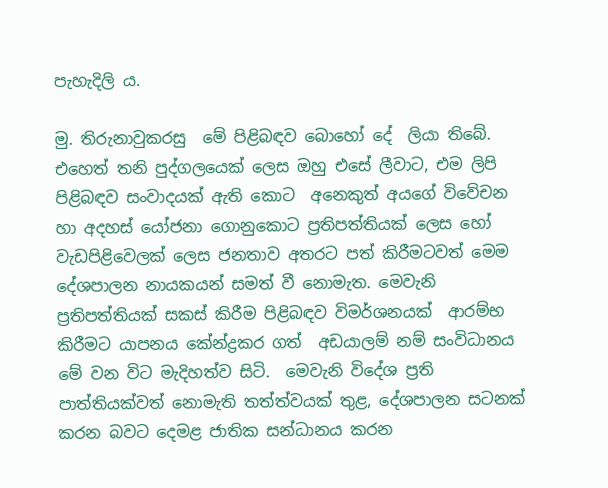පැහැදිලි ය.

මු. තිරුනාවුකරසු  මේ පිළිබඳව බොහෝ දේ  ලියා තිබේ. එහෙත් තනි පුද්ගලයෙක් ලෙස ඔහු එසේ ලීවාට, එම ලිපි පිළිබඳව සංවාදයක් ඇති කොට  අනෙකුත් අයගේ විවේචන හා අදහස් යෝජනා ගොනුකොට ප්‍රතිපත්තියක් ලෙස හෝ වැඩපිළිවෙලක් ලෙස ජනතාව අතරට පත් කිරීමටවත් මෙම දේශපාලන නායකයන් සමත් වී නොමැත. මෙවැනි ප්‍රතිපත්තියක් සකස් කිරීම පිළිබඳව විමර්ශනයක්  ආරම්භ කිරීමට යාපනය කේන්ද්‍රකර ගත්  අඩයාලම් නම් සංවිධානය මේ වන විට මැදිහත්ව සිටි.  මෙවැනි විදේශ ප්‍රති පාත්තියක්වත් නොමැති තත්ත්වයක් තුළ, දේශපාලන සටනක් කරන බවට දෙමළ ජාතික සන්ධානය කරන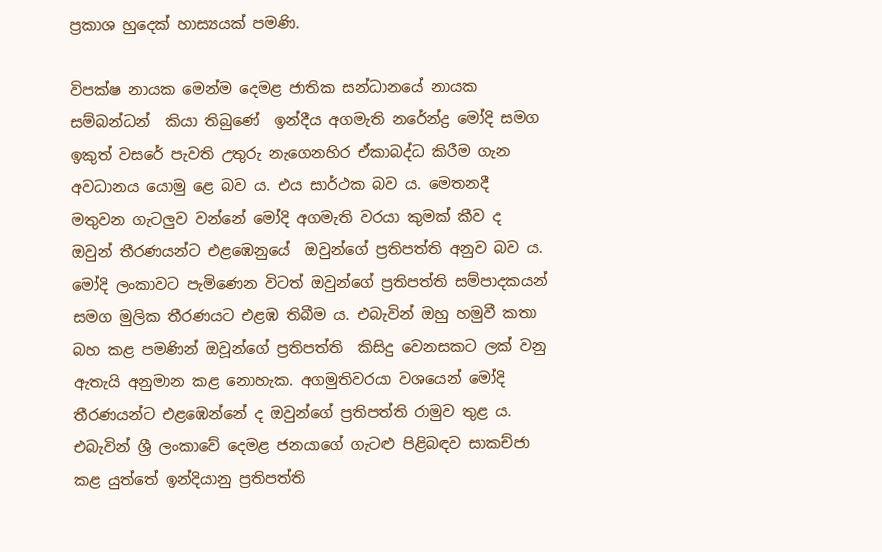ප්‍රකාශ හුදෙක් හාස්‍යයක් පමණි.

විපක්ෂ නායක මෙන්ම දෙමළ ජාතික සන්ධානයේ නායක සම්බන්ධන්  කියා තිබුණේ  ඉන්දීය අගමැති නරේන්ද්‍ර මෝදි සමග ඉකුත් වසරේ පැවති උතුරු නැගෙනහිර ඒකාබද්ධ කිරීම ගැන අවධානය යොමු ළෙ බව ය. එය සාර්ථක බව ය. මෙතනදී මතුවන ගැටලුව වන්නේ මෝදි අගමැති වරයා කුමක් කීව ද  ඔවුන් තීරණයන්ට එළඹෙනුයේ  ඔවුන්ගේ ප්‍රතිපත්ති අනුව බව ය. මෝදි ලංකාවට පැමිණෙන විටත් ඔවුන්ගේ ප්‍රතිපත්ති සම්පාදකයන් සමග මුලික තීරණයට එළඹ තිබීම ය. එබැවින් ඔහු හමුවී කතා බහ කළ පමණින් ඔවූන්ගේ ප්‍රතිපත්ති  කිසිදු වෙනසකට ලක් වනු ඇතැයි අනුමාන කළ නොහැක. අගමුතිවරයා වශයෙන් මෝදි තීරණයන්ට එළඹෙන්නේ ද ඔවුන්ගේ ප්‍රතිපත්ති රාමුව තුළ ය. එබැවින් ශ්‍රී ලංකාවේ දෙමළ ජනයාගේ ගැටළු පිළිබඳව සාකච්ජා කළ යුත්තේ ඉන්දියානු ප්‍රතිපත්ති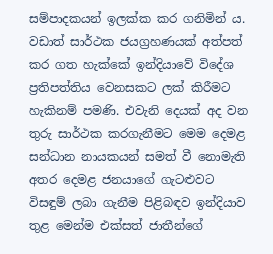සම්පාදකයන් ඉලක්ක කර ගනිමින් ය. වඩාත් සාර්ථක ජයග්‍රහණයක් අත්පත් කර ගත හැක්කේ ඉන්දියාවේ විදේශ ප්‍රතිපත්තිය වෙනසකට ලක් කිරීමට හැකිනම් පමණි. එවැනි දෙයක් අද වන තුරු සාර්ථක කරගැනීමට මෙම දෙමළ සන්ධාන නායකයන් සමත් වී නොමැති අතර දෙමළ ජනයාගේ ගැටළුවට විසඳුම් ලබා ගැනීම පිළිබඳව ඉන්දියාව තුළ මෙන්ම එක්සත් ජාතීන්ගේ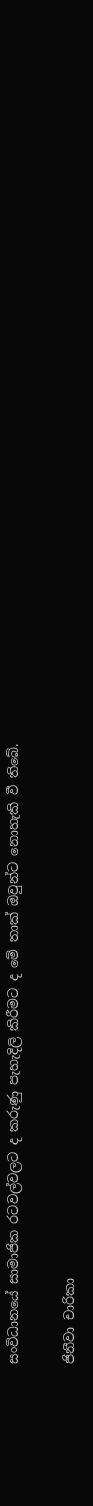සංවිධානයේ සාමාජික රටවල්වලට ද කරුණු පැහැදිලි කිරීමට ද මේ තාක් ඔවුන්ට නොහැකි වී තිබේ.

ජිනීවා චාරිකා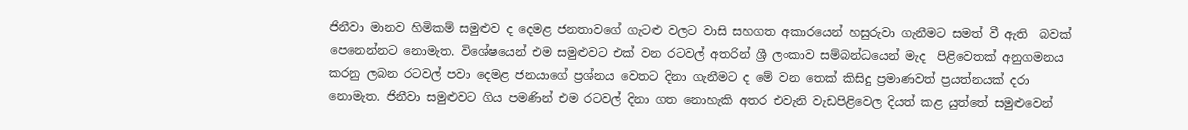ජිනීවා මානව හිමිකම් සමුළුව ද දෙමළ ජනතාවගේ ගැටළු වලට වාසි සහගත අකාරයෙන් හසුරුවා ගැනීමට සමත් වී ඇති  බවක් පෙනෙන්නට නොමැත. විශේෂයෙන් එම සමුළුවට එක් වන රටවල් අතරින් ශ්‍රී ලංකාව සම්බන්ධයෙන් මැද  පිළිවෙතක් අනුගමනය කරනු ලබන රටවල් පවා දෙමළ ජනයාගේ ප්‍රශ්නය වෙතට දිනා ගැනීමට ද මේ වන තෙක් කිසිදු ප්‍රමාණවත් ප්‍රයත්නයක් දරා නොමැත. ජිනීවා සමුළුවට ගිය පමණින් එම රටවල් දිනා ගත නොහැකි අතර එවැනි වැඩපිළිවෙල දියත් කළ යුත්තේ සමුළුවෙන්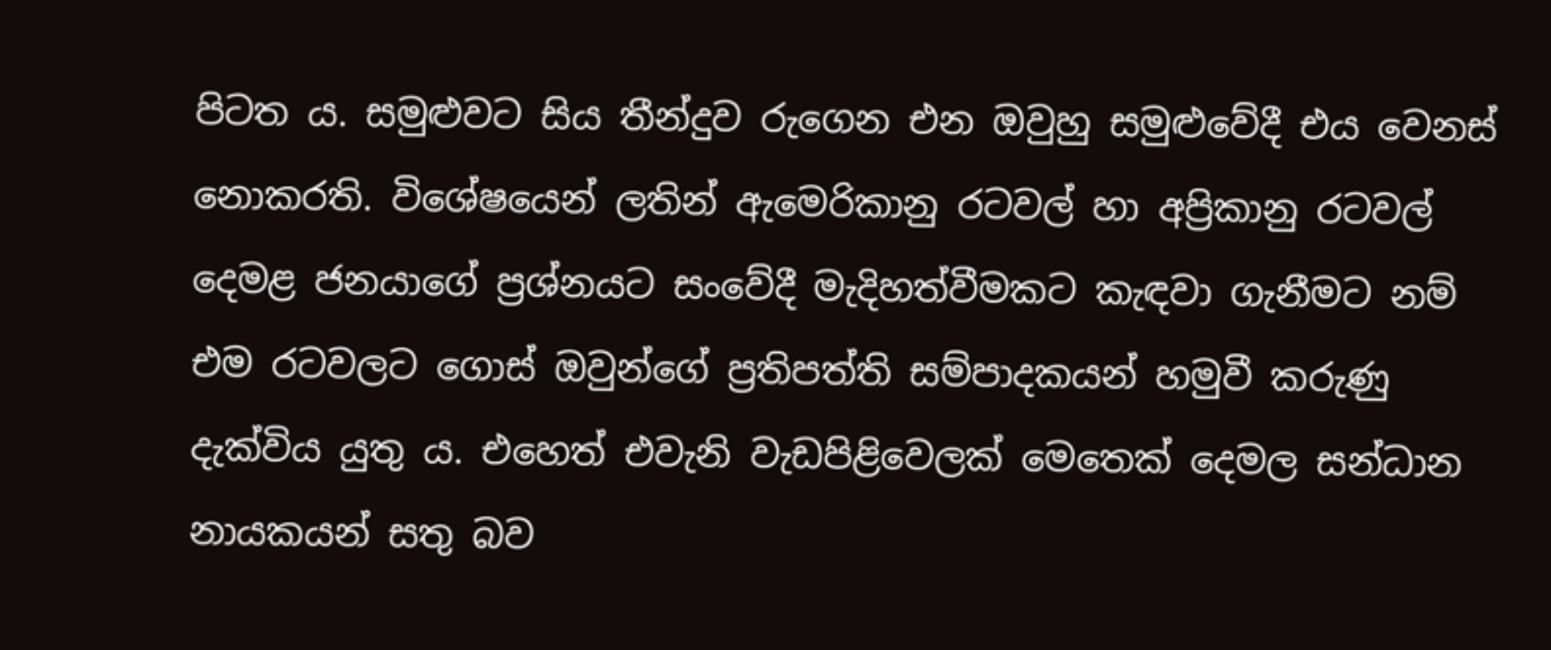පිටත ය. සමුළුවට සිය තීන්දුව රුගෙන එන ඔවුහු සමුළුවේදී එය වෙනස් නොකරති. විශේෂයෙන් ලතින් ඇමෙරිකානු රටවල් හා අප්‍රිකානු රටවල් දෙමළ ජනයාගේ ප්‍රශ්නයට සංවේදී මැදිහත්වීමකට කැඳවා ගැනීමට නම් එම රටවලට ගොස් ඔවුන්ගේ ප්‍රතිපත්ති සම්පාදකයන් හමුවී කරුණු දැක්විය යුතු ය. එහෙත් එවැනි වැඩපිළිවෙලක් මෙතෙක් දෙමල සන්ධාන නායකයන් සතු බව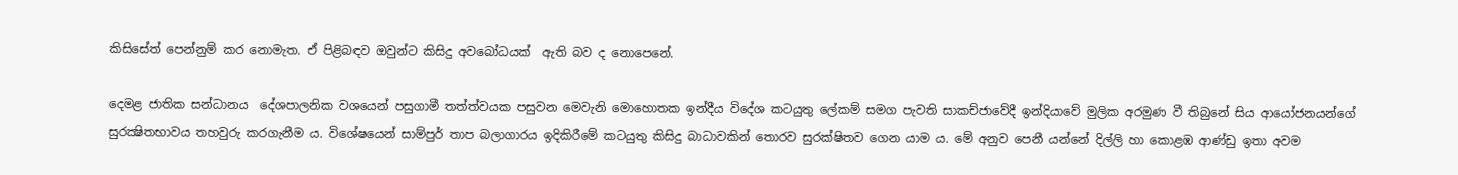කිසිසේත් පෙන්නුම් කර නොමැත. ඒ පිළිබඳව ඔවුන්ට කිසිදු අවබෝධයක්  ඇති බව ද නොපෙනේ.

දෙමළ ජාතික සන්ධානය  දේශපාලනික වශයෙන් පසුගාමී තත්ත්වයක පසුවන මෙවැනි මොහොතක ඉන්දීය විදේශ කටයුතු ලේකම් සමග පැවති සාකච්ජාවේදී ඉන්දියාවේ මුලික අරමුණ වී තිබුනේ සිය ආයෝජනයන්ගේ සුරක්‍ෂිතභාවය තහවුරු කරගැනීම ය. විශේෂයෙන් සාම්පුර් තාප බලාගාරය ඉදිකිරීමේ කටයුතු කිසිදු බාධාවකින් තොරව සුරක්ෂිතව ගෙන යාම ය. මේ අනුව පෙනී යන්නේ දිල්ලි හා කොළඹ ආණ්ඩු ඉතා අවම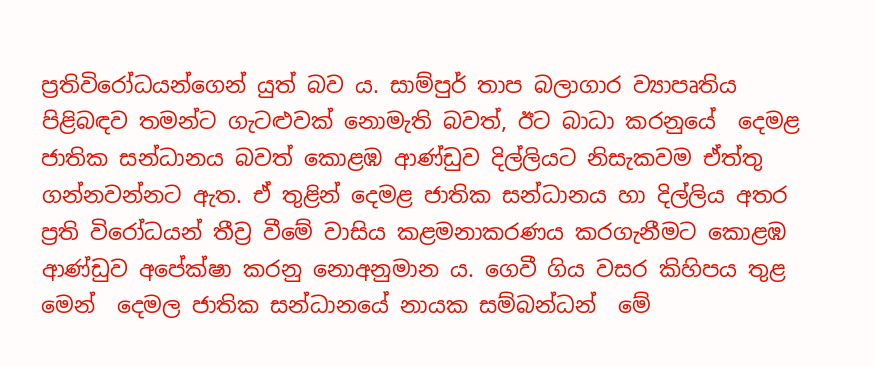ප්‍රතිවිරෝධයන්ගෙන් යුත් බව ය. සාම්පුර් තාප බලාගාර ව්‍යාපෘතිය පිළිබඳව තමන්ට ගැටළුවක් නොමැති බවත්, ඊට බාධා කරනුයේ  දෙමළ ජාතික සන්ධානය බවත් කොළඹ ආණ්ඩුව දිල්ලියට නිසැකවම ඒත්තු ගන්නවන්නට ඇත. ඒ තුළින් දෙමළ ජාතික සන්ධානය හා දිල්ලිය අතර ප්‍රති විරෝධයන් තීව්‍ර වීමේ වාසිය කළමනාකරණය කරගැනීමට කොළඹ ආණ්ඩුව අපේක්ෂා කරනු නොඅනුමාන ය. ගෙවී ගිය වසර කිහිපය තුළ මෙන්  දෙමල ජාතික සන්ධානයේ නායක සම්බන්ධන්  මේ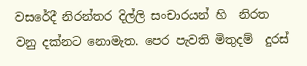වසරේදී නිරන්තර දිල්ලි සංචාරයන් හි  නිරත වනු දක්නට නොමැත. පෙර පැවති මිතුදම්  දුරස්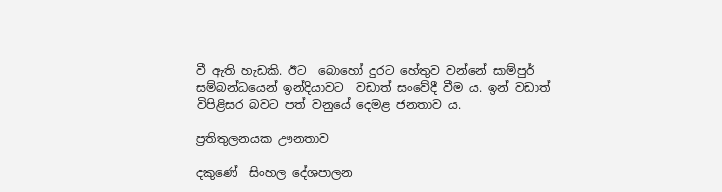වී ඇති හැඩකි. ඊට  බොහෝ දුරට හේතුව වන්නේ සාම්පුර්  සම්බන්ධයෙන් ඉන්දියාවට  වඩාත් සංවේදී වීම ය. ඉන් වඩාත් විපිළිසර බවට පත් වනුයේ දෙමළ ජනතාව ය.

ප්‍රතිතුලනයක ඌනතාව

දකුණේ  සිංහල දේශපාලන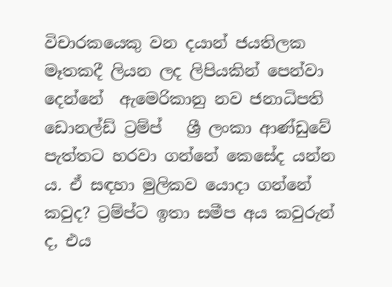විචාරකයෙකු වන දයාන් ජයතිලක  මෑතකදී ලියන ලද ලිපියකින් පෙන්වා දෙන්නේ  ඇමෙරිකානු නව ජනාධිපති ඩොනල්ඩ් ට්‍රම්ප්   ශ්‍රී ලංකා ආණ්ඩුවේ පැත්තට හරවා ගන්නේ කෙසේද යන්න ය. ඒ සඳහා මුලිකව යොදා ගන්නේ කවුද? ට්‍රම්ප්ට ඉතා සමීප අය කවුරුන් ද, එය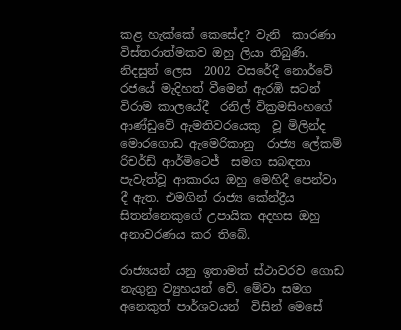කළ හැක්කේ කෙසේද? වැනි  කාරණා විස්තරාත්මකව ඔහු ලියා තිබුණි.  නිදසුන් ලෙස  2002 වසරේදී නොර්වේ  රජයේ මැදිහත් වීමෙන් ඇරඹි සටන් විරාම කාලයේදී  රනිල් වික්‍රමසිංහගේ ආණ්ඩුවේ ඇමතිවරයෙකු  වූ මිලින්ද මොරගොඩ ඇමෙරිකානු  රාජ්‍ය ලේකම්  රිචර්ඩ් ආර්මිටෙජ්  සමග සබඳතා පැවැත්වූ ආකාරය ඔහු මෙහිදී පෙන්වා  දී ඇත. එමගින් රාජ්‍ය කේන්ද්‍රීය සිතන්නෙකුගේ උපායික අදහස ඔහු අනාවරණය කර තිබේ.

රාජ්‍යයන් යනු ඉතාමත් ස්ථාවරව ගොඩ නැගුනු ව්‍යුහයන් වේ. මේවා සමග අනෙකුත් පාර්ශවයන්  විසින් මෙසේ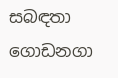සබඳතා ගොඩනගා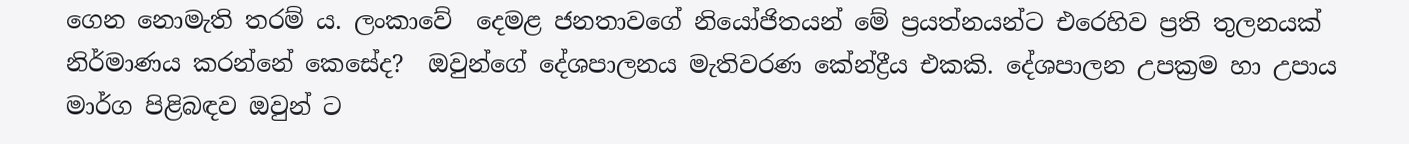ගෙන නොමැති තරම් ය. ලංකාවේ  දෙමළ ජනතාවගේ නියෝජිතයන් මේ ප්‍රයත්නයන්ට එරෙහිව ප්‍රති තුලනයක් නිර්මාණය කරන්නේ කෙසේද?  ඔවුන්ගේ දේශපාලනය මැතිවරණ කේන්ද්‍රීය එකකි. දේශපාලන උපක්‍රම හා උපාය මාර්ග පිළිබඳව ඔවුන් ට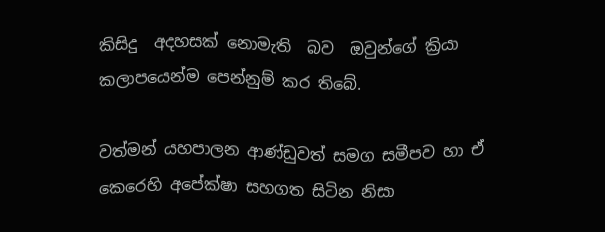කිසිදු  අදහසක් නොමැති  බව  ඔවුන්ගේ ක්‍රියා කලාපයෙන්ම පෙන්නුම් කර තිබේ.

වත්මන් යහපාලන ආණ්ඩුවත් සමග සමීපව හා ඒ කෙරෙහි අපේක්ෂා සහගත සිටින නිසා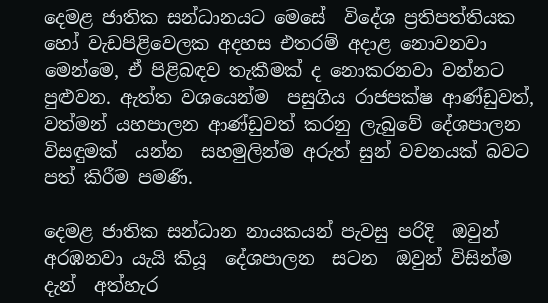දෙමළ ජාතික සන්ධානයට මෙසේ  විදේශ ප්‍රතිපත්තියක හෝ වැඩපිළිවෙලක අදහස එතරම් අදාළ නොවනවා මෙන්මෙ, ඒ පිළිබඳව තැකීමක් ද නොකරනවා වන්නට පුළුවන. ඇත්ත වශයෙන්ම  පසුගිය රාජපක්ෂ ආණ්ඩුවත්, වත්මන් යහපාලන ආණ්ඩුවත් කරනු ලැබුවේ දේශපාලන විසඳුමක්  යන්න  සහමුලින්ම අරුත් සුන් වචනයක් බවට පත් කිරීම පමණි.

දෙමළ ජාතික සන්ධාන නායකයන් පැවසු පරිදි  ඔවුන්  අරඹනවා යැයි කියූ  දේශපාලන  සටන  ඔවුන් විසින්ම  දැන්  අත්හැර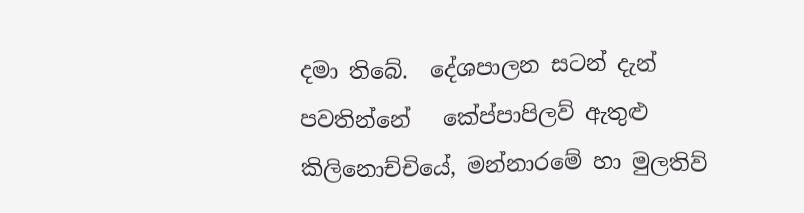දමා තිබේ.  දේශපාලන සටන් දැන් පවතින්නේ   කේප්පාපිලව් ඇතුළු කිලිනොච්චියේ, මන්නාරමේ හා මුලතිව්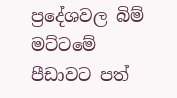ප්‍රදේශවල බිම් මට්ටමේ පීඩාවට පත්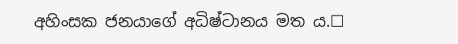අහිංසක ජනයාගේ අධිෂ්ටානය මත ය.☐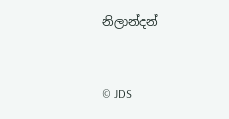නිලාන්දන්


© JDS